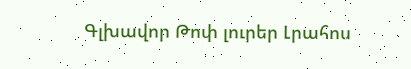Գլխավոր Թոփ լուրեր Լրահոս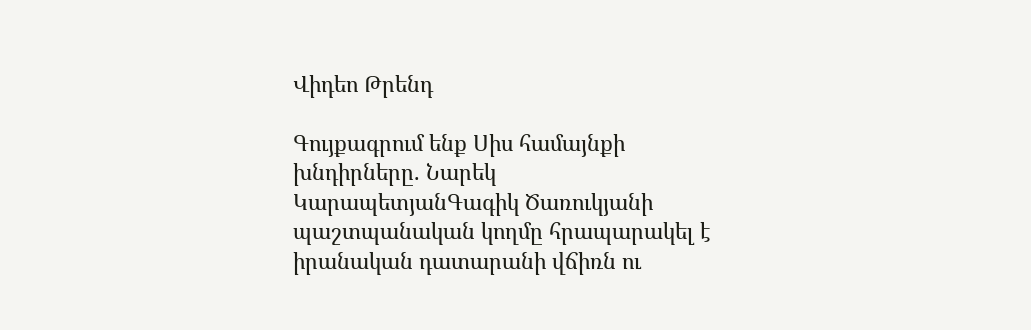Վիդեո Թրենդ

Գույքագրում ենք Սիս համայնքի խնդիրները. Նարեկ ԿարապետյանԳագիկ Ծառուկյանի պաշտպանական կողմը հրապարակել է իրանական դատարանի վճիռն ու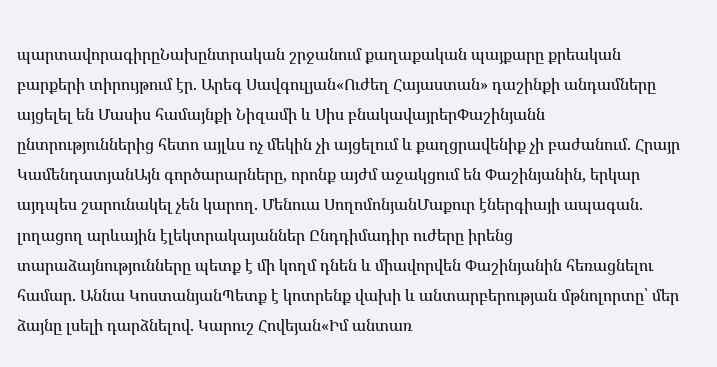պարտավորագիրըՆախընտրական շրջանում քաղաքական պայքարը քրեական բարքերի տիրույթում էր. Արեգ Սավգուլյան«Ուժեղ Հայաստան» դաշինքի անդամները այցելել են Մասիս համայնքի Նիզամի և Սիս բնակավայրերՓաշինյանն ընտրություններից հետո այլևս ոչ մեկին չի այցելում և քաղցրավենիք չի բաժանում. Հրայր ԿամենդատյանԱյն գործարարները, որոնք այժմ աջակցում են Փաշինյանին, երկար այդպես շարունակել չեն կարող. Մենուա ՍողոմոնյանՄաքուր էներգիայի ապագան. լողացող արևային էլեկտրակայաններ Ընդդիմադիր ուժերը իրենց տարաձայնությունները պետք է մի կողմ դնեն և միավորվեն Փաշինյանին հեռացնելու համար. Աննա ԿոստանյանՊետք է կոտրենք վախի և անտարբերության մթնոլորտը՝ մեր ձայնը լսելի դարձնելով. Կարուշ Հովեյան«Իմ անտառ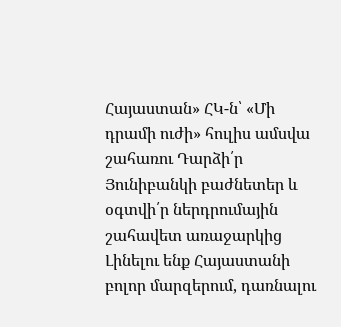Հայաստան» ՀԿ-ն՝ «Մի դրամի ուժի» հուլիս ամսվա շահառու Դարձի՛ր Յունիբանկի բաժնետեր և օգտվի՛ր ներդրումային շահավետ առաջարկից Լինելու ենք Հայաստանի բոլոր մարզերում, դառնալու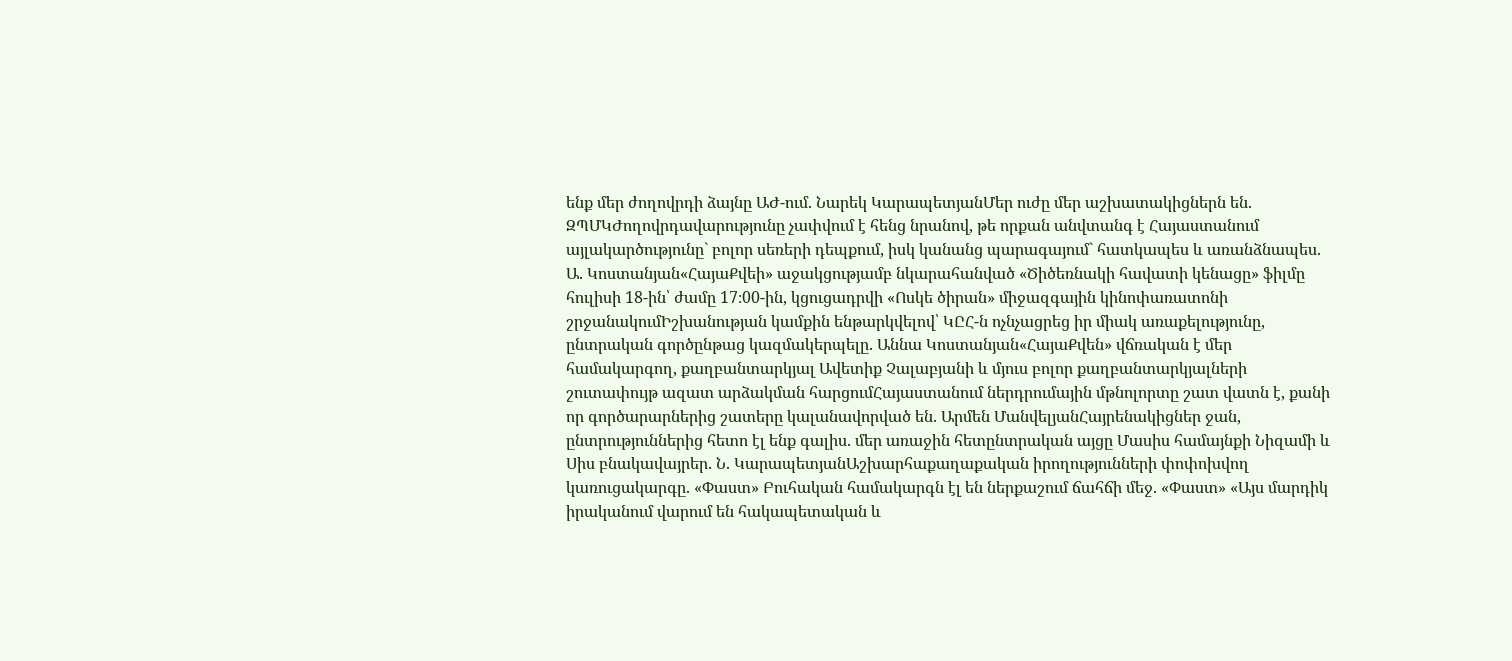ենք մեր ժողովրդի ձայնը ԱԺ-ում. Նարեկ ԿարապետյանՄեր ուժը մեր աշխատակիցներն են. ԶՊՄԿԺողովրդավարությունը չափվում է հենց նրանով, թե որքան անվտանգ է Հայաստանում այլակարծությունը` բոլոր սեռերի դեպքում, իսկ կանանց պարագայում` հատկապես և առանձնապես. Ա. Կոստանյան«ՀայաՔվեի» աջակցությամբ նկարահանված «Ծիծեռնակի հավատի կենացը» ֆիլմը հուլիսի 18-ին՝ ժամը 17։00-ին, կցուցադրվի «Ոսկե ծիրան» միջազգային կինոփառատոնի շրջանակումԻշխանության կամքին ենթարկվելով՝ ԿԸՀ-ն ոչնչացրեց իր միակ առաքելությունը, ընտրական գործընթաց կազմակերպելը. Աննա Կոստանյան«ՀայաՔվեն» վճռական է մեր համակարգող, քաղբանտարկյալ Ավետիք Չալաբյանի և մյուս բոլոր քաղբանտարկյալների շուտափույթ ազատ արձակման հարցումՀայաստանում ներդրումային մթնոլորտը շատ վատն է, քանի որ գործարարներից շատերը կալանավորված են. Արմեն ՄանվելյանՀայրենակիցներ ջան, ընտրություններից հետո էլ ենք գալիս. մեր առաջին հետընտրական այցը Մասիս համայնքի Նիզամի և Սիս բնակավայրեր. Ն. ԿարապետյանԱշխարհաքաղաքական իրողությունների փոփոխվող կառուցակարգը. «Փաստ» Բուհական համակարգն էլ են ներքաշում ճահճի մեջ. «Փաստ» «Այս մարդիկ իրականում վարում են հակապետական և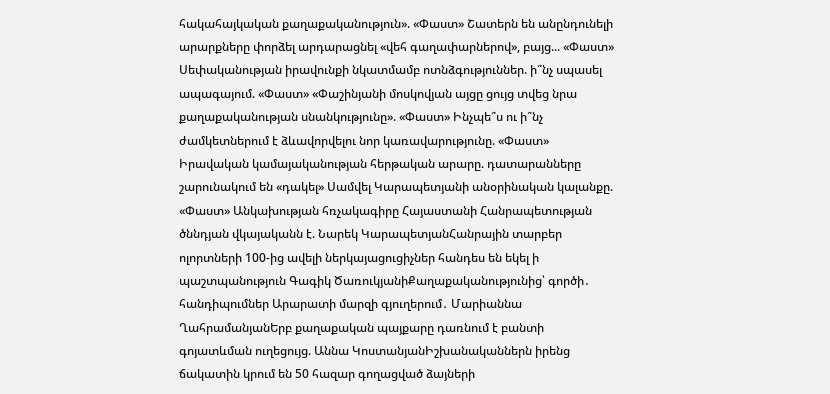հակահայկական քաղաքականություն». «Փաստ» Շատերն են անընդունելի արարքները փորձել արդարացնել «վեհ գաղափարներով», բայց... «Փաստ» Սեփականության իրավունքի նկատմամբ ոտնձգություններ. ի՞նչ սպասել ապագայում. «Փաստ» «Փաշինյանի մոսկովյան այցը ցույց տվեց նրա քաղաքականության սնանկությունը». «Փաստ» Ինչպե՞ս ու ի՞նչ ժամկետներում է ձևավորվելու նոր կառավարությունը. «Փաստ» Իրավական կամայականության հերթական արարը. դատարանները շարունակում են «դակել» Սամվել Կարապետյանի անօրինական կալանքը. «Փաստ» Անկախության հռչակագիրը Հայաստանի Հանրապետության ծննդյան վկայականն է. Նարեկ ԿարապետյանՀանրային տարբեր ոլորտների 100-ից ավելի ներկայացուցիչներ հանդես են եկել ի պաշտպանություն Գագիկ ԾառուկյանիՔաղաքականությունից՝ գործի․ հանդիպումներ Արարատի մարզի գյուղերում․ Մարիաննա ՂահրամանյանԵրբ քաղաքական պայքարը դառնում է բանտի գոյատևման ուղեցույց. Աննա ԿոստանյանԻշխանականներն իրենց ճակատին կրում են 50 հազար գողացված ձայների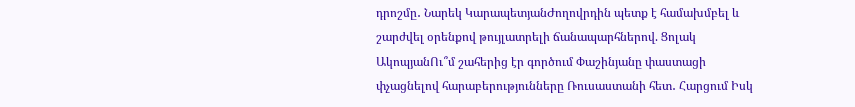դրոշմը․ Նարեկ ԿարապետյանԺողովրդին պետք է համախմբել և շարժվել օրենքով թույլատրելի ճանապարհներով. Ցոլակ ԱկոպյանՈւ՞մ շահերից էր գործում Փաշինյանը փաստացի փչացնելով հարաբերությունները Ռուսաստանի հետ․ Հարցում Իսկ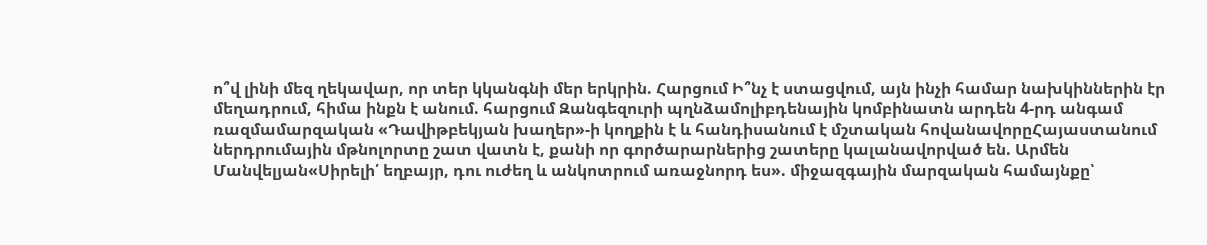ո՞վ լինի մեզ ղեկավար, որ տեր կկանգնի մեր երկրին. Հարցում Ի՞նչ է ստացվում, այն ինչի համար նախկիններին էր մեղադրում, հիմա ինքն է անում. հարցում Զանգեզուրի պղնձամոլիբդենային կոմբինատն արդեն 4-րդ անգամ ռազմամարզական «Դավիթբեկյան խաղեր»-ի կողքին է և հանդիսանում է մշտական հովանավորըՀայաստանում ներդրումային մթնոլորտը շատ վատն է, քանի որ գործարարներից շատերը կալանավորված են. Արմեն Մանվելյան«Սիրելի՛ եղբայր, դու ուժեղ և անկոտրում առաջնորդ ես». միջազգային մարզական համայնքը՝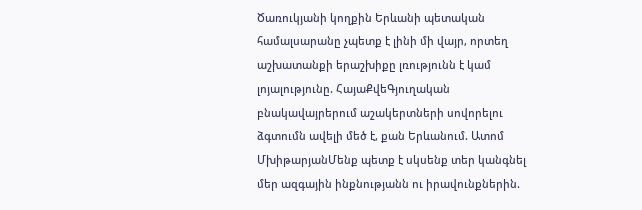Ծառուկյանի կողքին Երևանի պետական համալսարանը չպետք է լինի մի վայր, որտեղ աշխատանքի երաշխիքը լռությունն է կամ լոյալությունը. ՀայաՔվեԳյուղական բնակավայրերում աշակերտների սովորելու ձգտումն ավելի մեծ է, քան Երևանում. Ատոմ ՄխիթարյանՄենք պետք է սկսենք տեր կանգնել մեր ազգային ինքնությանն ու իրավունքներին.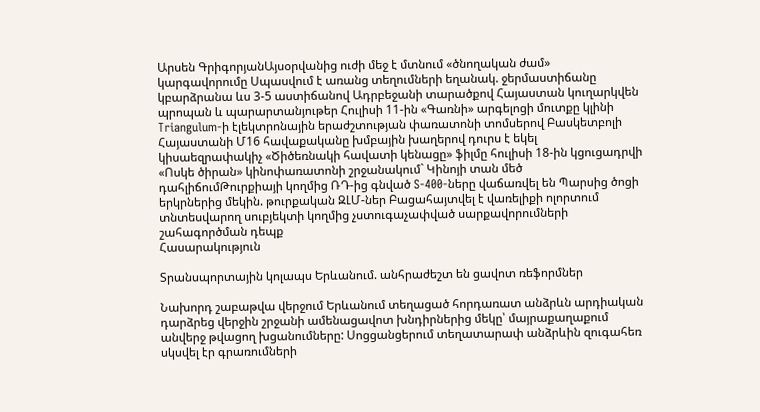Արսեն ԳրիգորյանԱյսօրվանից ուժի մեջ է մտնում «ծնողական ժամ» կարգավորումը Սպասվում է առանց տեղումների եղանակ. ջերմաստիճանը կբարձրանա ևս 3-5 աստիճանով Ադրբեջանի տարածքով Հայաստան կուղարկվեն պրոպան և պարարտանյութեր Հուլիսի 11-ին «Գառնի» արգելոցի մուտքը կլինի Triangulum-ի էլեկտրոնային երաժշտության փառատոնի տոմսերով Բասկետբոլի Հայաստանի Մ16 հավաքականը խմբային խաղերով դուրս է եկել կիսաեզրափակիչ «Ծիծեռնակի հավատի կենացը» ֆիլմը հուլիսի 18-ին կցուցադրվի «Ոսկե ծիրան» կինոփառատոնի շրջանակում` Կինոյի տան մեծ դահլիճումԹուրքիայի կողմից ՌԴ-ից գնված S-400-ները վաճառվել են Պարսից ծոցի երկրներից մեկին. թուրքական ԶԼՄ-ներ Բացահայտվել է վառելիքի ոլորտում տնտեսվարող սուբյեկտի կողմից չստուգաչափված սարքավորումների շահագործման դեպք
Հասարակություն

Տրանսպորտային կոլապս Երևանում. անհրաժեշտ են ցավոտ ռեֆորմներ

Նախորդ շաբաթվա վերջում Երևանում տեղացած հորդառատ անձրևն արդիական դարձրեց վերջին շրջանի ամենացավոտ խնդիրներից մեկը՝ մայրաքաղաքում անվերջ թվացող խցանումները: Սոցցանցերում տեղատարափ անձրևին զուգահեռ սկսվել էր գրառումների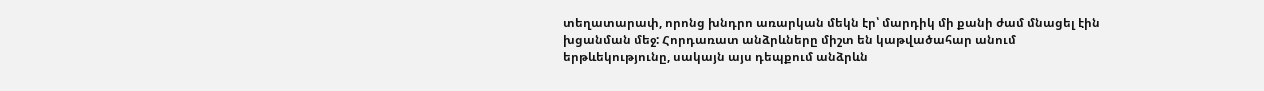տեղատարափ, որոնց խնդրո առարկան մեկն էր՝ մարդիկ մի քանի ժամ մնացել էին խցանման մեջ: Հորդառատ անձրևները միշտ են կաթվածահար անում երթևեկությունը, սակայն այս դեպքում անձրևն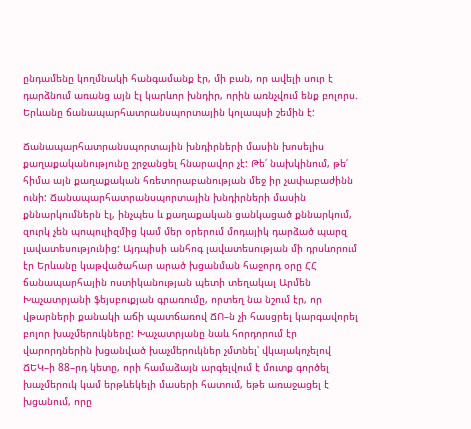ընդամենը կողմնակի հանգամանք էր, մի բան, որ ավելի սուր է դարձնում առանց այն էլ կարևոր խնդիր, որին առնչվում ենք բոլորս. Երևանը ճանապարհատրանսպորտային կոլապսի շեմին է:

Ճանապարհատրանսպորտային խնդիրների մասին խոսելիս քաղաքականությունը շրջանցել հնարավոր չէ: Թե՛ նախկինում, թե՛ հիմա այն քաղաքական հռետորաբանության մեջ իր չափաբաժինն ունի: Ճանապարհատրանսպորտային խնդիրների մասին քննարկումներն էլ, ինչպես և քաղաքական ցանկացած քննարկում, զուրկ չեն պոպուլիզմից կամ մեր օրերում մոդայիկ դարձած պարզ լավատեսությունից: Այդպիսի անհոգ լավատեսության մի դրսևորում էր Երևանը կաթվածահար արած խցանման հաջորդ օրը ՀՀ ճանապարհային ոստիկանության պետի տեղակալ Արմեն Խաչատրյանի ֆեյսբուքյան գրառումը, որտեղ նա նշում էր, որ վթարների քանակի աճի պատճառով ՃՈ–ն չի հասցրել կարգավորել բոլոր խաչմերուկները: Խաչատրյանը նաև հորդորում էր վարորդներին խցանված խաչմերուկներ չմտնել՝ վկայակոչելով ՃԵԿ–ի 88–րդ կետը, որի համաձայն արգելվում է մուտք գործել խաչմերուկ կամ երթևեկելի մասերի հատում, եթե առաջացել է խցանում, որը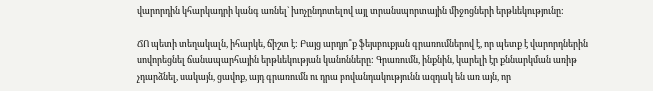վարորդին կհարկադրի կանգ առնել` խոչընդոտելով այլ տրանսպորտային միջոցների երթևեկությունը:

ՃՈ պետի տեղակալն, իհարկե, ճիշտ է: Բայց արդյո՞ք ֆեյսբուքյան գրառումներով է, որ պետք է վարորդներին սովորեցնել ճանապարհային երթևեկության կանոնները: Գրառումն, ինքնին, կարելի էր քննարկման առիթ չդարձնել, սակայն, ցավոք, այդ գրառումն ու դրա բովանդակությունն ազդակ են առ այն, որ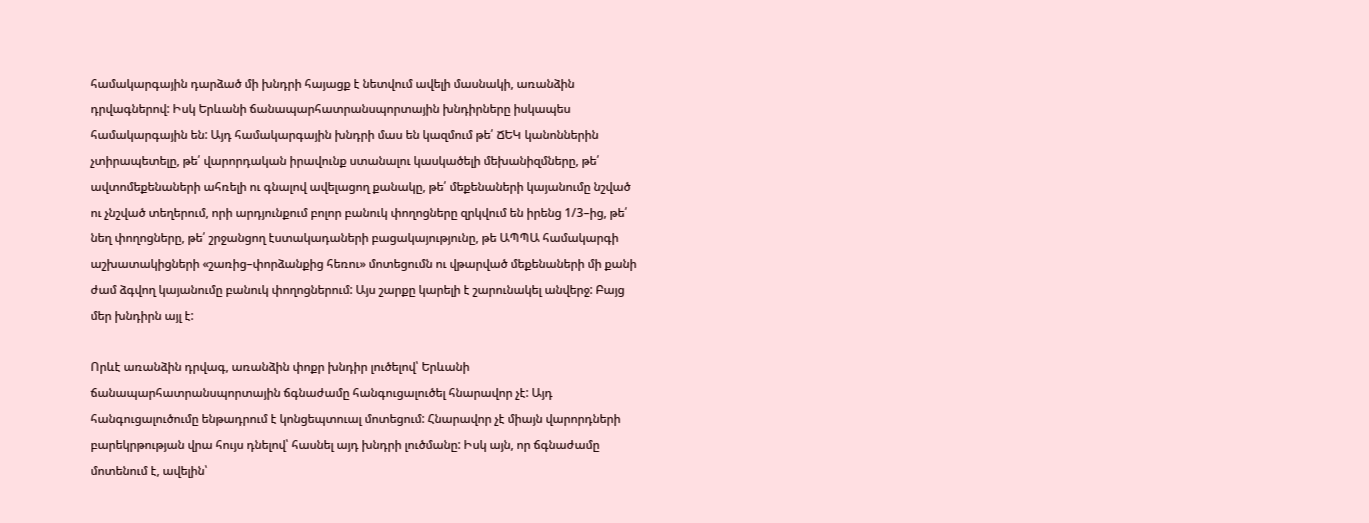համակարգային դարձած մի խնդրի հայացք է նետվում ավելի մասնակի, առանձին դրվագներով: Իսկ Երևանի ճանապարհատրանսպորտային խնդիրները իսկապես համակարգային են: Այդ համակարգային խնդրի մաս են կազմում թե՛ ՃԵԿ կանոններին չտիրապետելը, թե՛ վարորդական իրավունք ստանալու կասկածելի մեխանիզմները, թե՛ ավտոմեքենաների ահռելի ու գնալով ավելացող քանակը, թե՛ մեքենաների կայանումը նշված ու չնշված տեղերում, որի արդյունքում բոլոր բանուկ փողոցները զրկվում են իրենց 1/3–ից, թե՛ նեղ փողոցները, թե՛ շրջանցող էստակադաների բացակայությունը, թե ԱՊՊԱ համակարգի աշխատակիցների «շառից–փորձանքից հեռու» մոտեցումն ու վթարված մեքենաների մի քանի ժամ ձգվող կայանումը բանուկ փողոցներում: Այս շարքը կարելի է շարունակել անվերջ: Բայց մեր խնդիրն այլ է:

Որևէ առանձին դրվագ, առանձին փոքր խնդիր լուծելով՝ Երևանի ճանապարհատրանսպորտային ճգնաժամը հանգուցալուծել հնարավոր չէ: Այդ հանգուցալուծումը ենթադրում է կոնցեպտուալ մոտեցում: Հնարավոր չէ միայն վարորդների բարեկրթության վրա հույս դնելով՝ հասնել այդ խնդրի լուծմանը: Իսկ այն, որ ճգնաժամը մոտենում է, ավելին՝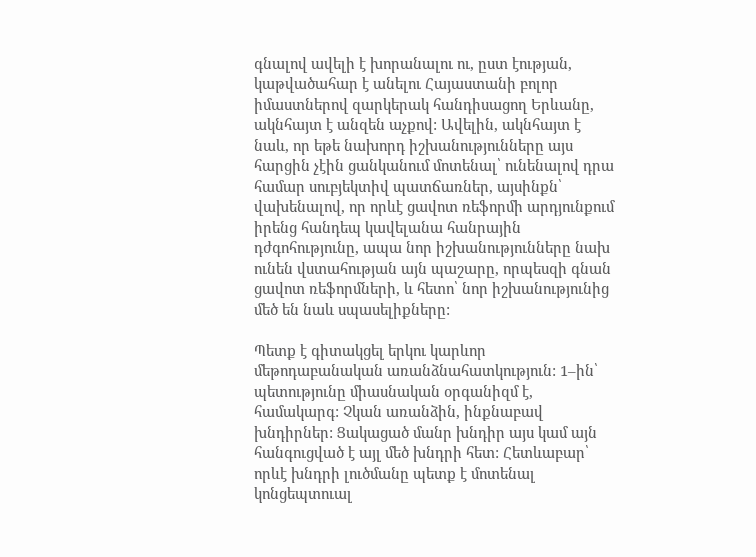գնալով ավելի է խորանալու ու, ըստ էության, կաթվածահար է անելու Հայաստանի բոլոր իմաստներով զարկերակ հանդիսացող Երևանը, ակնհայտ է անզեն աչքով: Ավելին, ակնհայտ է նաև, որ եթե նախորդ իշխանությունները այս հարցին չէին ցանկանում մոտենալ՝ ունենալով դրա համար սուբյեկտիվ պատճառներ, այսինքն՝ վախենալով, որ որևէ ցավոտ ռեֆորմի արդյունքում իրենց հանդեպ կավելանա հանրային դժգոհությունը, ապա նոր իշխանությունները նախ ունեն վստահության այն պաշարը, որպեսզի գնան ցավոտ ռեֆորմների, և հետո՝ նոր իշխանությունից մեծ են նաև սպասելիքները:

Պետք է գիտակցել երկու կարևոր մեթոդաբանական առանձնահատկություն: 1–ին՝ պետությունը միասնական օրգանիզմ է, համակարգ: Չկան առանձին, ինքնաբավ խնդիրներ: Ցակացած մանր խնդիր այս կամ այն հանգուցված է այլ մեծ խնդրի հետ: Հետևաբար՝ որևէ խնդրի լուծմանը պետք է մոտենալ կոնցեպտուալ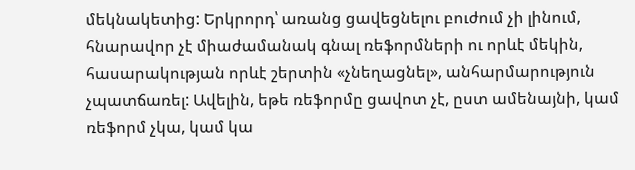մեկնակետից: Երկրորդ՝ առանց ցավեցնելու բուժում չի լինում, հնարավոր չէ միաժամանակ գնալ ռեֆորմների ու որևէ մեկին, հասարակության որևէ շերտին «չնեղացնել», անհարմարություն չպատճառել: Ավելին, եթե ռեֆորմը ցավոտ չէ, ըստ ամենայնի, կամ ռեֆորմ չկա, կամ կա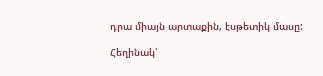դրա միայն արտաքին, էսթետիկ մասը:

Հեղինակ՝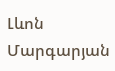Լևոն Մարգարյան